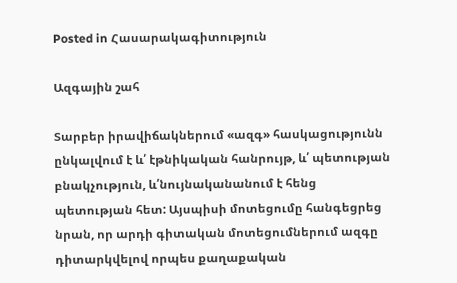Posted in Հասարակագիտություն

Ազգային շահ

Տարբեր իրավիճակներում «ազգ» հասկացությունն ընկալվում է և՛ էթնիկական հանրույթ, և՛ պետության բնակչություն, և՛նույնականանում է հենց պետության հետ: Այսպիսի մոտեցումը հանգեցրեց նրան, որ արդի գիտական մոտեցումներում ազգը դիտարկվելով որպես քաղաքական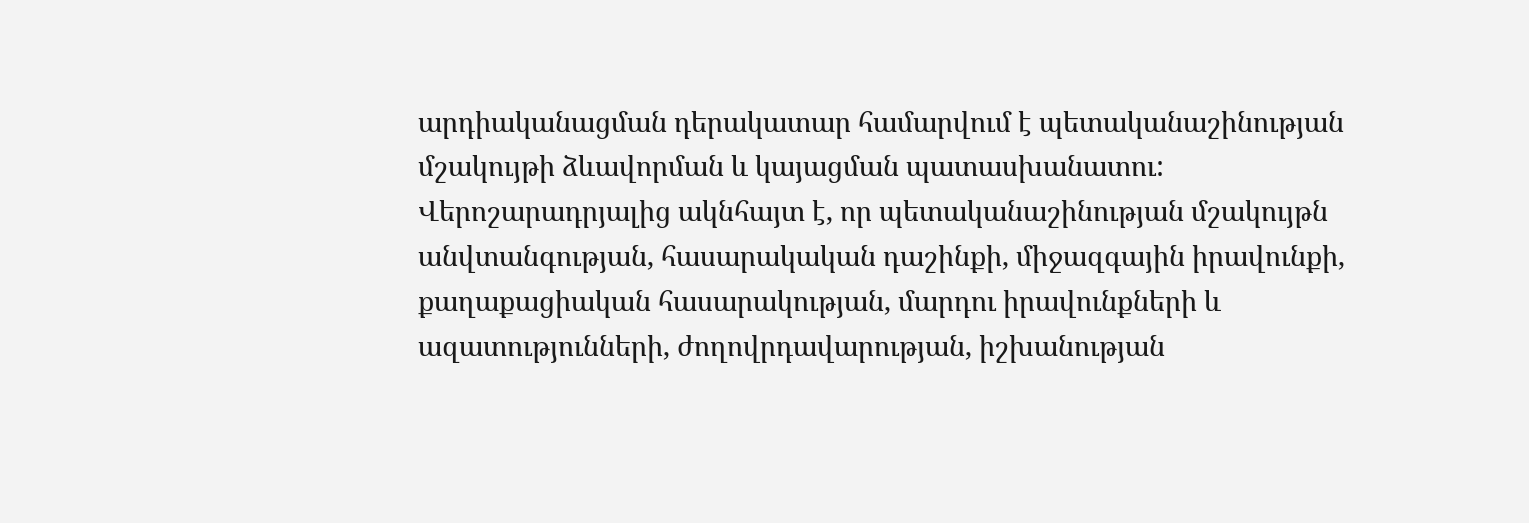արդիականացման դերակատար համարվում է պետականաշինության մշակույթի ձևավորման և կայացման պատասխանատու: Վերոշարադրյալից ակնհայտ է, որ պետականաշինության մշակույթն անվտանգության, հասարակական դաշինքի, միջազգային իրավունքի, քաղաքացիական հասարակության, մարդու իրավունքների և ազատությունների, ժողովրդավարության, իշխանության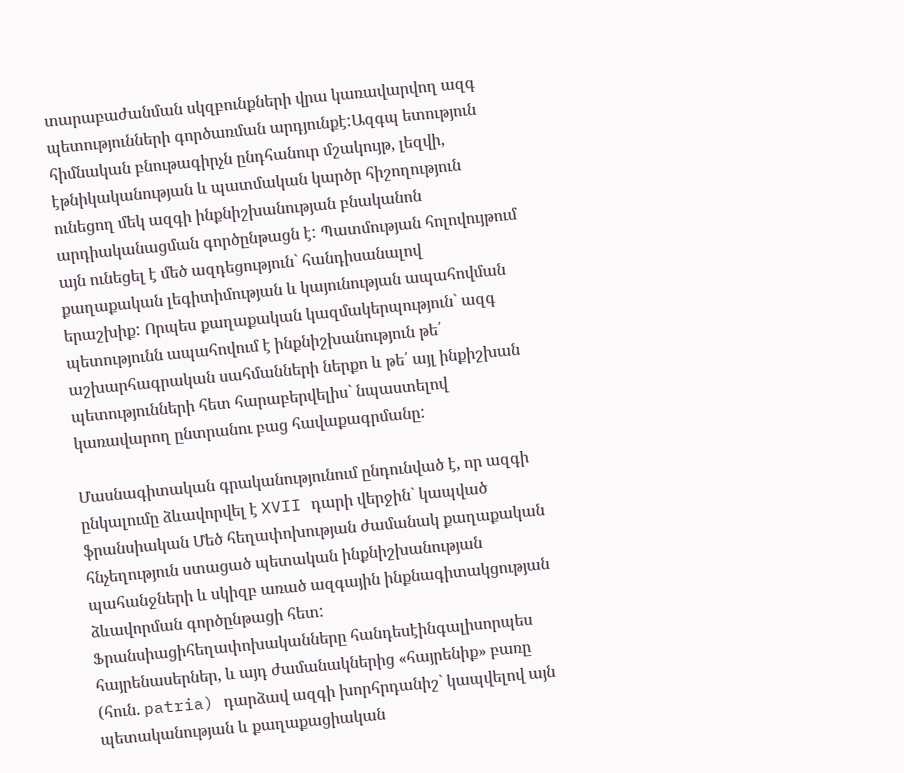տարաբաժանման սկզբունքների վրա կառավարվող ազգ պետությունների գործառման արդյունքէ:Ազգպ ետություն հիմնական բնութագիրչն ընդհանուր մշակույթ, լեզվի, էթնիկականության և պատմական կարծր հիշողություն ունեցող մեկ ազգի ինքնիշխանության բնականոն արդիականացման գործընթացն է: Պատմության հոլովույթում այն ունեցել է մեծ ազդեցություն` հանդիսանալով քաղաքական լեգիտիմության և կայունության ապահովման երաշխիք: Որպես քաղաքական կազմակերպություն` ազգ պետությունն ապահովում է ինքնիշխանություն թե՛ աշխարհագրական սահմանների ներքո և թե՛ այլ ինքիշխան պետությունների հետ հարաբերվելիս` նպաստելով կառավարող ընտրանու բաց հավաքագրմանը:

Մասնագիտական գրականությունում ընդունված է, որ ազգի ընկալումը ձևավորվել է XVII դարի վերջին` կապված ֆրանսիական Մեծ հեղափոխության ժամանակ քաղաքական հնչեղություն ստացած պետական ինքնիշխանության պահանջների և սկիզբ առած ազգային ինքնագիտակցության ձևավորման գործընթացի հետ: Ֆրանսիացիհեղափոխականները հանդեսէինգալիսորպես հայրենասերներ, և այդ ժամանակներից «հայրենիք» բառը (հուն. patria) դարձավ ազգի խորհրդանիշ` կապվելով այն պետականության և քաղաքացիական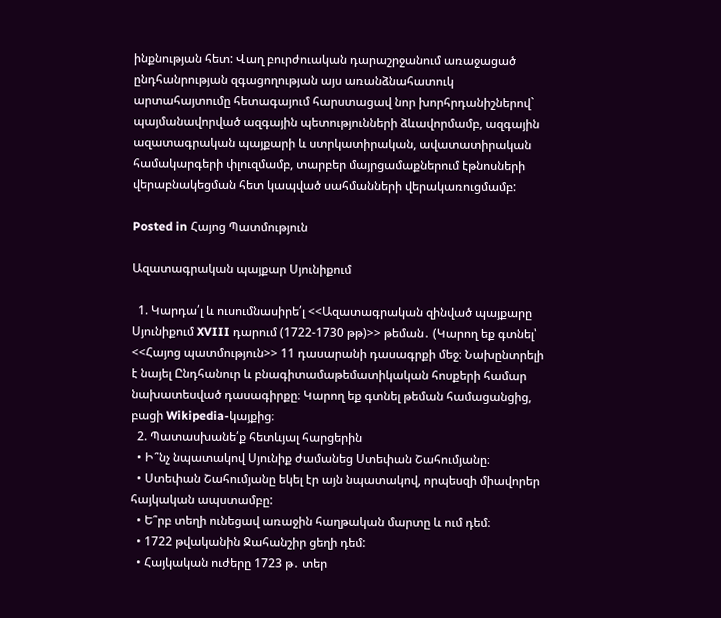ինքնության հետ: Վաղ բուրժուական դարաշրջանում առաջացած ընդհանրության զգացողության այս առանձնահատուկ արտահայտումը հետագայում հարստացավ նոր խորհրդանիշներով` պայմանավորված ազգային պետությունների ձևավորմամբ, ազգային ազատագրական պայքարի և ստրկատիրական, ավատատիրական համակարգերի փլուզմամբ, տարբեր մայրցամաքներում էթնոսների վերաբնակեցման հետ կապված սահմանների վերակառուցմամբ:

Posted in Հայոց Պատմություն

Ազատագրական պայքար Սյունիքում

  1. Կարդա՛լ և ուսումնասիրե՛լ <<Ազատագրական զինված պայքարը Սյունիքում XVIII դարում (1722-1730 թթ)>> թեման․ (Կարող եք գտնել՝ <<Հայոց պատմություն>> 11 դասարանի դասագրքի մեջ։ Նախընտրելի է նայել Ընդհանուր և բնագիտամաթեմատիկական հոսքերի համար նախատեսված դասագիրքը։ Կարող եք գտնել թեման համացանցից, բացի Wikipedia-կայքից։
  2. Պատասխանե՛ք հետևյալ հարցերին
  • Ի՞նչ նպատակով Սյունիք ժամանեց Ստեփան Շահումյանը։
  • Ստեփան Շահումյանը եկել էր այն նպատակով, որպեսզի միավորեր հայկական ապստամբը:
  • Ե՞րբ տեղի ունեցավ առաջին հաղթական մարտը և ում դեմ։
  • 1722 թվականին Ջահանշիր ցեղի դեմ:
  • Հայկական ուժերը 1723 թ․ տեր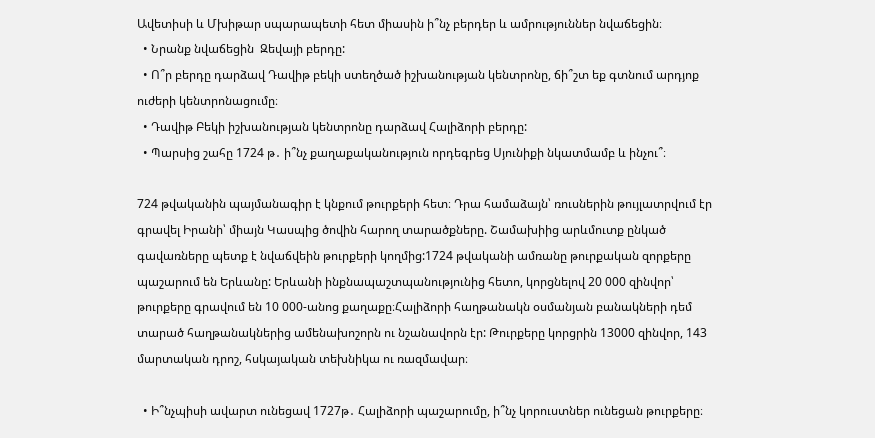Ավետիսի և Մխիթար սպարապետի հետ միասին ի՞նչ բերդեր և ամրություններ նվաճեցին։
  • Նրանք նվաճեցին  Զեվայի բերդը:
  • Ո՞ր բերդը դարձավ Դավիթ բեկի ստեղծած իշխանության կենտրոնը, ճի՞շտ եք գտնում արդյոք ուժերի կենտրոնացումը։
  • Դավիթ Բեկի իշխանության կենտրոնը դարձավ Հալիձորի բերդը:
  • Պարսից շահը 1724 թ․ ի՞նչ քաղաքականություն որդեգրեց Սյունիքի նկատմամբ և ինչու՞։

724 թվականին պայմանագիր է կնքում թուրքերի հետ։ Դրա համաձայն՝ ռուսներին թույլատրվում էր գրավել Իրանի՝ միայն Կասպից ծովին հարող տարածքները. Շամախիից արևմուտք ընկած գավառները պետք է նվաճվեին թուրքերի կողմից:1724 թվականի ամռանը թուրքական զորքերը պաշարում են Երևանը: Երևանի ինքնապաշտպանությունից հետո, կորցնելով 20 000 զինվոր՝ թուրքերը գրավում են 10 000-անոց քաղաքը։Հալիձորի հաղթանակն օսմանյան բանակների դեմ տարած հաղթանակներից ամենախոշորն ու նշանավորն էր: Թուրքերը կորցրին 13000 զինվոր, 143 մարտական դրոշ, հսկայական տեխնիկա ու ռազմավար։

  • Ի՞նչպիսի ավարտ ունեցավ 1727թ․ Հալիձորի պաշարումը, ի՞նչ կորուստներ ունեցան թուրքերը։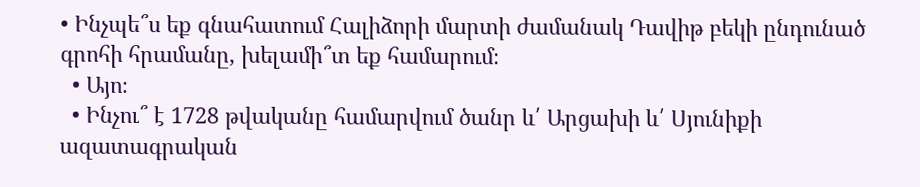• Ինչպե՞ս եք գնահատում Հալիձորի մարտի ժամանակ Դավիթ բեկի ընդունած գրոհի հրամանը, խելամի՞տ եք համարում։
  • Այո։
  • Ինչու՞ է 1728 թվականը համարվում ծանր և՛ Արցախի և՛ Սյունիքի ազատագրական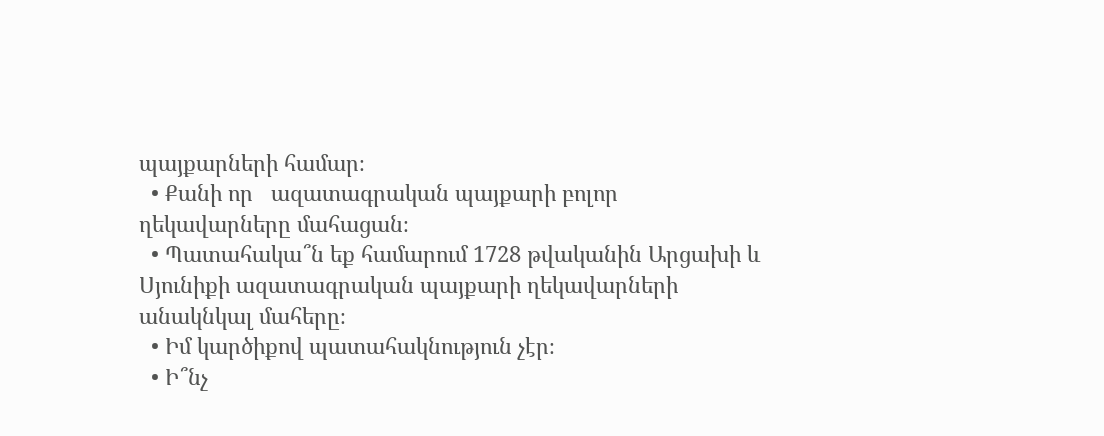պայքարների համար։
  • Քանի որ   ազատագրական պայքարի բոլոր  ղեկավարները մահացան։
  • Պատահակա՞ն եք համարում 1728 թվականին Արցախի և Սյունիքի ազատագրական պայքարի ղեկավարների անակնկալ մահերը։
  • Իմ կարծիքով պատահակնություն չէր։
  • Ի՞նչ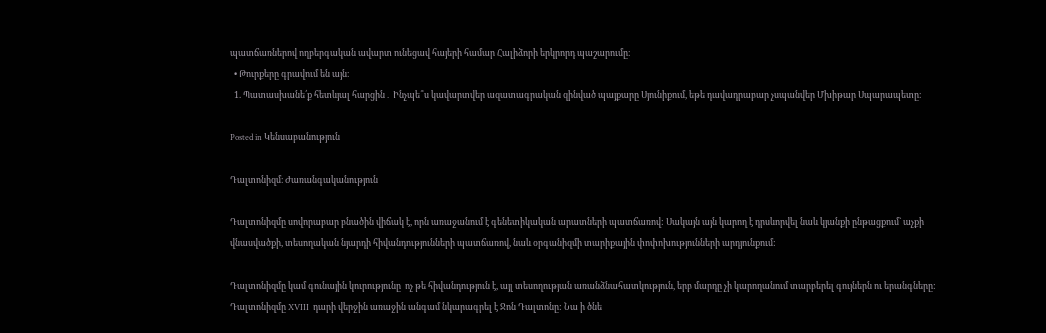պատճառներով ողբերգական ավարտ ունեցավ հայերի համար Հալիձորի երկրորդ պաշարումը։
  • Թուրքերը գրավում են այն։
  1. Պատասխանե՛ք հետևյալ հարցին․ Ինչպե՞ս կավարտվեր ազատագրական զինված պայքարը Սյունիքում, եթե դավադրաբար չսպանվեր Մխիթար Սպարապետը։

Posted in Կենսաբանություն

Դալտոնիզմ։ Ժառանգականություն

Դալտոնիզմը սովորաբար բնածին վիճակ է, որն առաջանում է գենետիկական արատների պատճառով: Սակայն այն կարող է դրսևորվել նաև կյանքի ընթացքում` աչքի վնասվածքի, տեսողական նյարդի հիվանդությունների պատճառով, նաև օրգանիզմի տարիքային փոփոխությունների արդյունքում:

Դալտոնիզմը կամ գունային կուրությունը  ոչ թե հիվանդություն է, այլ տեսողության առանձնահատկություն, երբ մարդը չի կարողանում տարբերել գույներն ու երանգները: Դալտոնիզմը XVIII  դարի վերջին առաջին անգամ նկարագրել է Ջոն Դալտոնը: Նա ի ծնե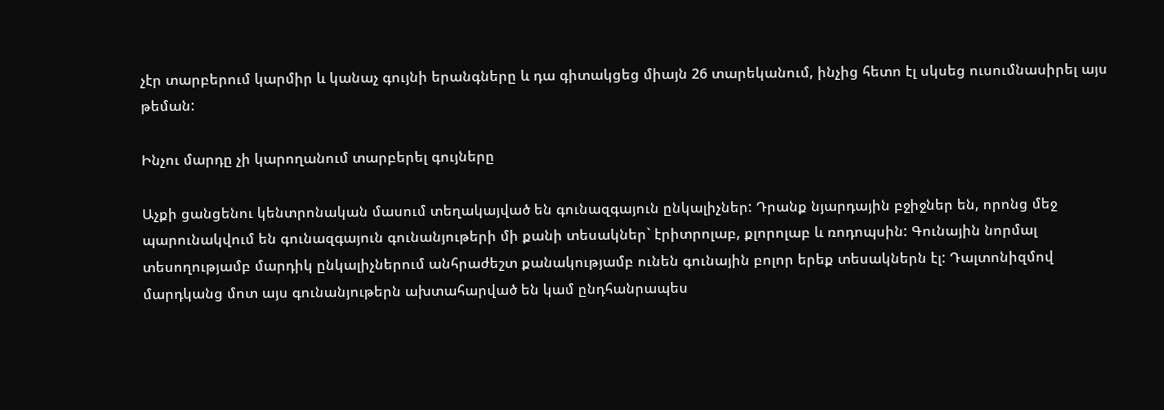չէր տարբերում կարմիր և կանաչ գույնի երանգները և դա գիտակցեց միայն 26 տարեկանում, ինչից հետո էլ սկսեց ուսումնասիրել այս թեման:

Ինչու մարդը չի կարողանում տարբերել գույները

Աչքի ցանցենու կենտրոնական մասում տեղակայված են գունազգայուն ընկալիչներ: Դրանք նյարդային բջիջներ են, որոնց մեջ պարունակվում են գունազգայուն գունանյութերի մի քանի տեսակներ` էրիտրոլաբ, քլորոլաբ և ռոդոպսին: Գունային նորմալ տեսողությամբ մարդիկ ընկալիչներում անհրաժեշտ քանակությամբ ունեն գունային բոլոր երեք տեսակներն էլ: Դալտոնիզմով մարդկանց մոտ այս գունանյութերն ախտահարված են կամ ընդհանրապես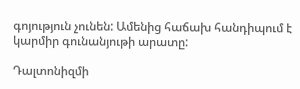գոյություն չունեն: Ամենից հաճախ հանդիպում է կարմիր գունանյութի արատը:

Դալտոնիզմի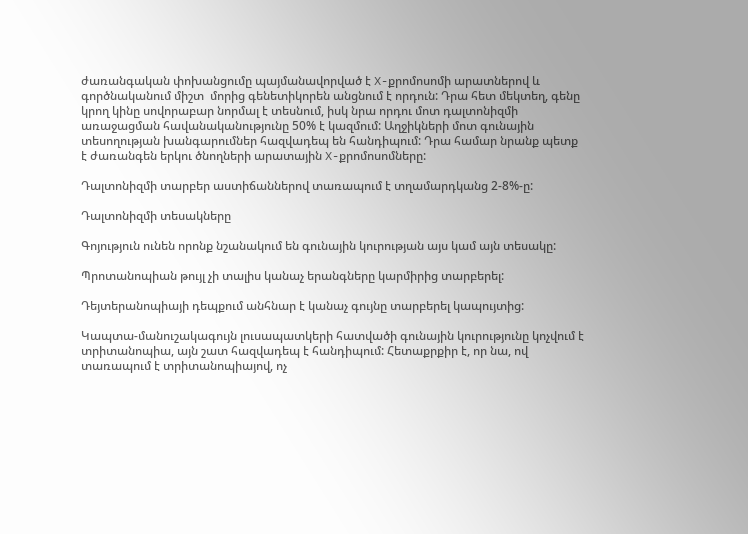ժառանգական փոխանցումը պայմանավորված է X-քրոմոսոմի արատներով և գործնականում միշտ  մորից գենետիկորեն անցնում է որդուն: Դրա հետ մեկտեղ, գենը կրող կինը սովորաբար նորմալ է տեսնում, իսկ նրա որդու մոտ դալտոնիզմի առաջացման հավանականությունը 50% է կազմում: Աղջիկների մոտ գունային տեսողության խանգարումներ հազվադեպ են հանդիպում: Դրա համար նրանք պետք է ժառանգեն երկու ծնողների արատային X-քրոմոսոմները:

Դալտոնիզմի տարբեր աստիճաններով տառապում է տղամարդկանց 2-8%-ը:

Դալտոնիզմի տեսակները

Գոյություն ունեն որոնք նշանակում են գունային կուրության այս կամ այն տեսակը:

Պրոտանոպիան թույլ չի տալիս կանաչ երանգները կարմիրից տարբերել:

Դեյտերանոպիայի դեպքում անհնար է կանաչ գույնը տարբերել կապույտից:

Կապտա-մանուշակագույն լուսապատկերի հատվածի գունային կուրությունը կոչվում է տրիտանոպիա, այն շատ հազվադեպ է հանդիպում: Հետաքրքիր է, որ նա, ով տառապում է տրիտանոպիայով, ոչ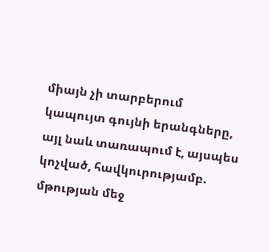միայն չի տարբերում կապույտ գույնի երանգները, այլ նաև տառապում է, այսպես կոչված, հավկուրությամբ. մթության մեջ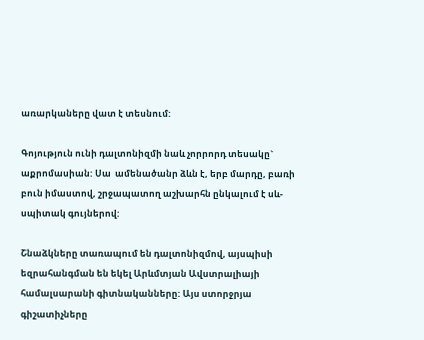առարկաները վատ է տեսնում:

Գոյություն ունի դալտոնիզմի նաև չորրորդ տեսակը` աքրոմասիան: Սա  ամենածանր ձևն է, երբ մարդը, բառի բուն իմաստով, շրջապատող աշխարհն ընկալում է սև-սպիտակ գույներով:

Շնաձկները տառապում են դալտոնիզմով, այսպիսի եզրահանգման են եկել Արևմտյան Ավստրալիայի համալսարանի գիտնականները: Այս ստորջրյա գիշատիչները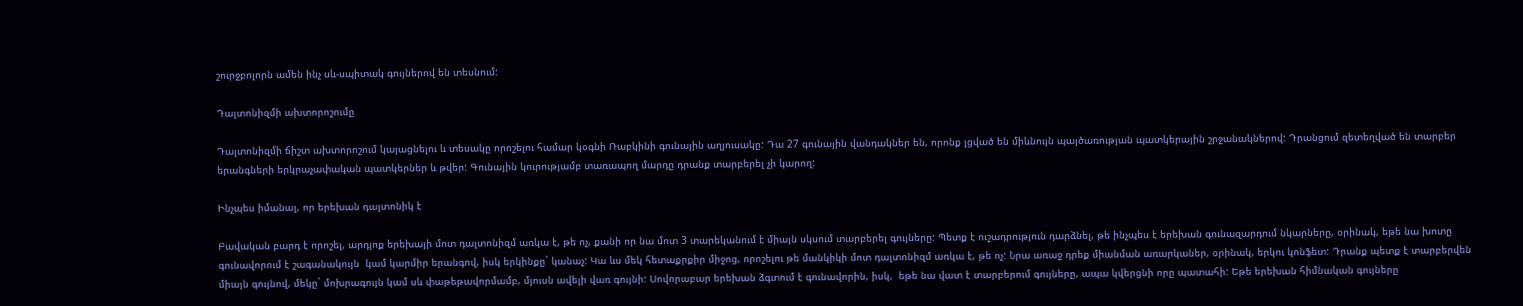շուրջբոլորն ամեն ինչ սև-սպիտակ գույներով են տեսնում:

Դալտոնիզմի ախտորոշումը

Դալտոնիզմի ճիշտ ախտորոշում կայացնելու և տեսակը որոշելու համար կօգնի Ռաբկինի գունային աղյուսակը: Դա 27 գունային վանդակներ են, որոնք լցված են միևնույն պայծառության պատկերային շրջանակներով: Դրանցում զետեղված են տարբեր երանգների երկրաչափական պատկերներ և թվեր: Գունային կուրությամբ տառապող մարդը դրանք տարբերել չի կարող:

Ինչպես իմանալ, որ երեխան դալտոնիկ է

Բավական բարդ է որոշել, արդյոք երեխայի մոտ դալտոնիզմ առկա է, թե ոչ, քանի որ նա մոտ 3 տարեկանում է միայն սկսում տարբերել գույները: Պետք է ուշադրություն դարձնել, թե ինչպես է երեխան գունազարդում նկարները, օրինակ, եթե նա խոտը գունավորում է շագանակույն  կամ կարմիր երանգով, իսկ երկինքը` կանաչ: Կա ևս մեկ հետաքրքիր միջոց, որոշելու թե մանկիկի մոտ դալտոնիզմ առկա է, թե ոչ: Նրա առաջ դրեք միանման առարկաներ, օրինակ, երկու կոնֆետ: Դրանք պետք է տարբերվեն միայն գույնով, մեկը` մոխրագույն կամ սև փաթեթավորմամբ, մյուսն ավելի վառ գույնի: Սովորաբար երեխան ձգտում է գունավորին, իսկ,  եթե նա վատ է տարբերում գույները, ապա կվերցնի որը պատահի: Եթե երեխան հիմնական գույները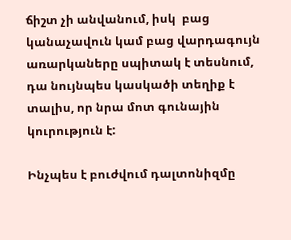ճիշտ չի անվանում, իսկ  բաց կանաչավուն կամ բաց վարդագույն առարկաները սպիտակ է տեսնում, դա նույնպես կասկածի տեղիք է տալիս, որ նրա մոտ գունային կուրություն է:

Ինչպես է բուժվում դալտոնիզմը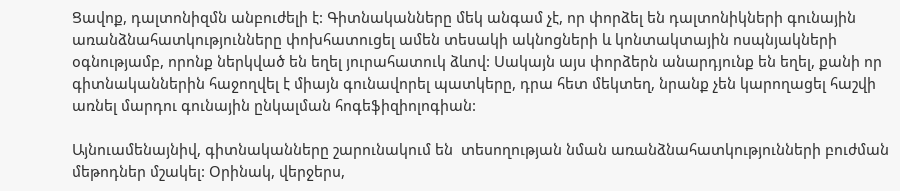Ցավոք, դալտոնիզմն անբուժելի է: Գիտնականները մեկ անգամ չէ, որ փորձել են դալտոնիկների գունային առանձնահատկությունները փոխհատուցել ամեն տեսակի ակնոցների և կոնտակտային ոսպնյակների օգնությամբ, որոնք ներկված են եղել յուրահատուկ ձևով: Սակայն այս փորձերն անարդյունք են եղել, քանի որ գիտնականներին հաջողվել է միայն գունավորել պատկերը, դրա հետ մեկտեղ, նրանք չեն կարողացել հաշվի առնել մարդու գունային ընկալման հոգեֆիզիոլոգիան:

Այնուամենայնիվ, գիտնականները շարունակում են  տեսողության նման առանձնահատկությունների բուժման մեթոդներ մշակել: Օրինակ, վերջերս,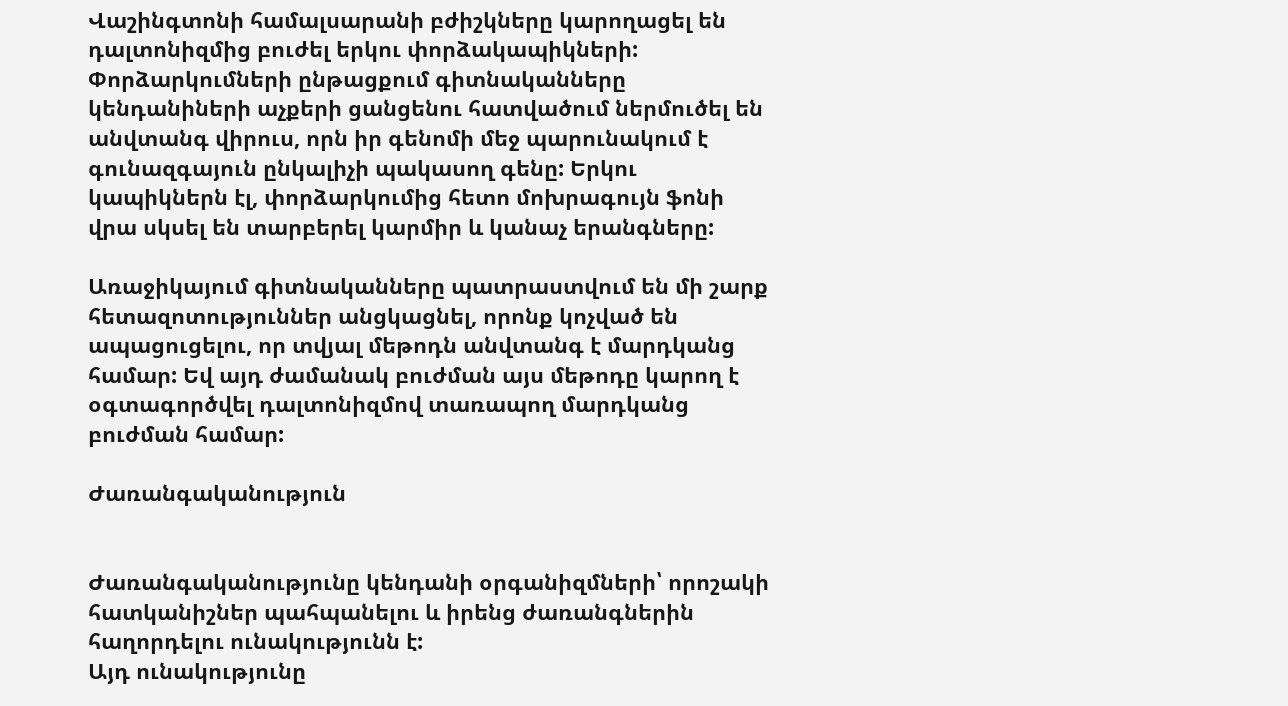Վաշինգտոնի համալսարանի բժիշկները կարողացել են դալտոնիզմից բուժել երկու փորձակապիկների: Փորձարկումների ընթացքում գիտնականները կենդանիների աչքերի ցանցենու հատվածում ներմուծել են անվտանգ վիրուս, որն իր գենոմի մեջ պարունակում է գունազգայուն ընկալիչի պակասող գենը: Երկու կապիկներն էլ, փորձարկումից հետո մոխրագույն ֆոնի վրա սկսել են տարբերել կարմիր և կանաչ երանգները:

Առաջիկայում գիտնականները պատրաստվում են մի շարք հետազոտություններ անցկացնել, որոնք կոչված են ապացուցելու, որ տվյալ մեթոդն անվտանգ է մարդկանց համար: Եվ այդ ժամանակ բուժման այս մեթոդը կարող է օգտագործվել դալտոնիզմով տառապող մարդկանց բուժման համար:

Ժառանգականություն


Ժառանգականությունը կենդանի օրգանիզմների՝ որոշակի հատկանիշներ պահպանելու և իրենց ժառանգներին հաղորդելու ունակությունն է:
Այդ ունակությունը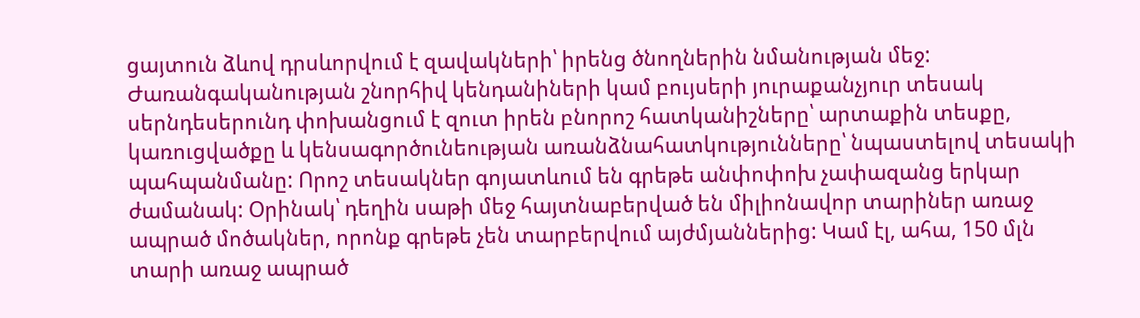ցայտուն ձևով դրսևորվում է զավակների՝ իրենց ծնողներին նմանության մեջ: Ժառանգականության շնորհիվ կենդանիների կամ բույսերի յուրաքանչյուր տեսակ սերնդեսերունդ փոխանցում է զուտ իրեն բնորոշ հատկանիշները՝ արտաքին տեսքը, կառուցվածքը և կենսագործունեության առանձնահատկությունները՝ նպաստելով տեսակի պահպանմանը: Որոշ տեսակներ գոյատևում են գրեթե անփոփոխ չափազանց երկար ժամանակ: Օրինակ՝ դեղին սաթի մեջ հայտնաբերված են միլիոնավոր տարիներ առաջ ապրած մոծակներ, որոնք գրեթե չեն տարբերվում այժմյաններից: Կամ էլ, ահա, 150 մլն տարի առաջ ապրած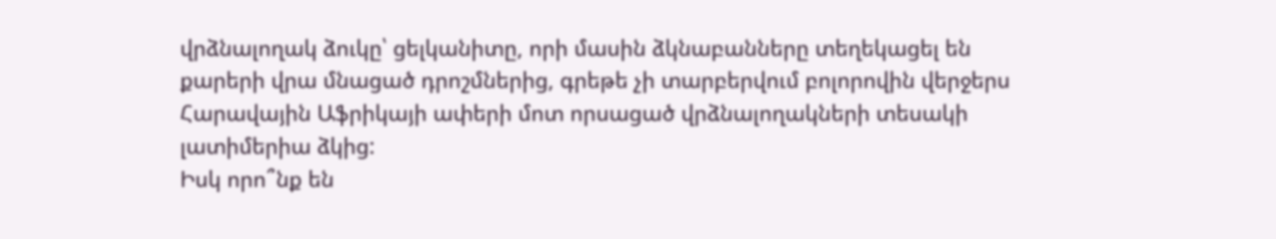վրձնալողակ ձուկը՝ ցելկանիտը, որի մասին ձկնաբանները տեղեկացել են քարերի վրա մնացած դրոշմներից, գրեթե չի տարբերվում բոլորովին վերջերս Հարավային Աֆրիկայի ափերի մոտ որսացած վրձնալողակների տեսակի լատիմերիա ձկից:
Իսկ որո՞նք են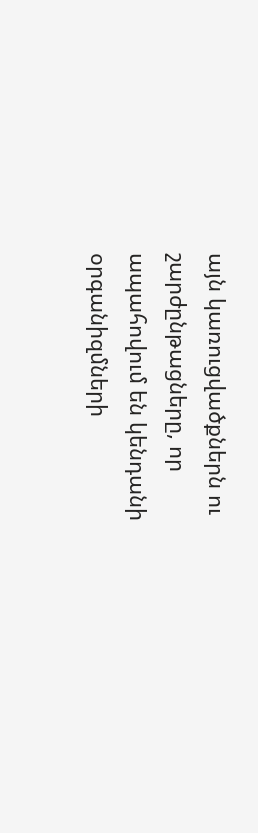այն կառուցվածքներն ու շարժընթացները, որ ապահովում են կենդանի օրգանիզմների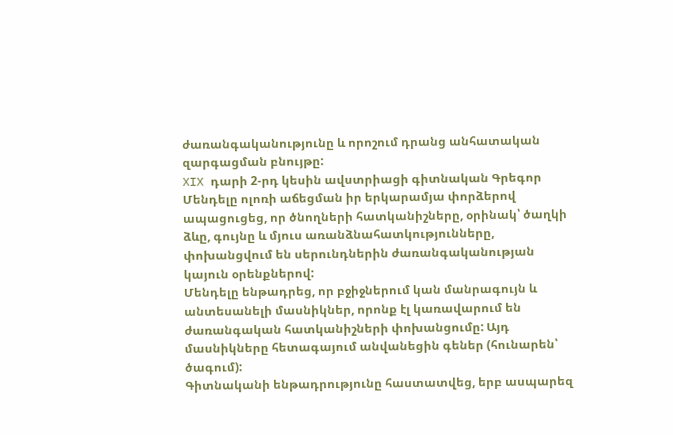ժառանգականությունը և որոշում դրանց անհատական զարգացման բնույթը:
XIX դարի 2-րդ կեսին ավստրիացի գիտնական Գրեգոր Մենդելը ոլոռի աճեցման իր երկարամյա փորձերով ապացուցեց, որ ծնողների հատկանիշները, օրինակ՝ ծաղկի ձևը, գույնը և մյուս առանձնահատկությունները, փոխանցվում են սերունդներին ժառանգականության կայուն օրենքներով:
Մենդելը ենթադրեց, որ բջիջներում կան մանրագույն և անտեսանելի մասնիկներ, որոնք էլ կառավարում են ժառանգական հատկանիշների փոխանցումը: Այդ մասնիկները հետագայում անվանեցին գեներ (հունարեն՝ ծագում):
Գիտնականի ենթադրությունը հաստատվեց, երբ ասպարեզ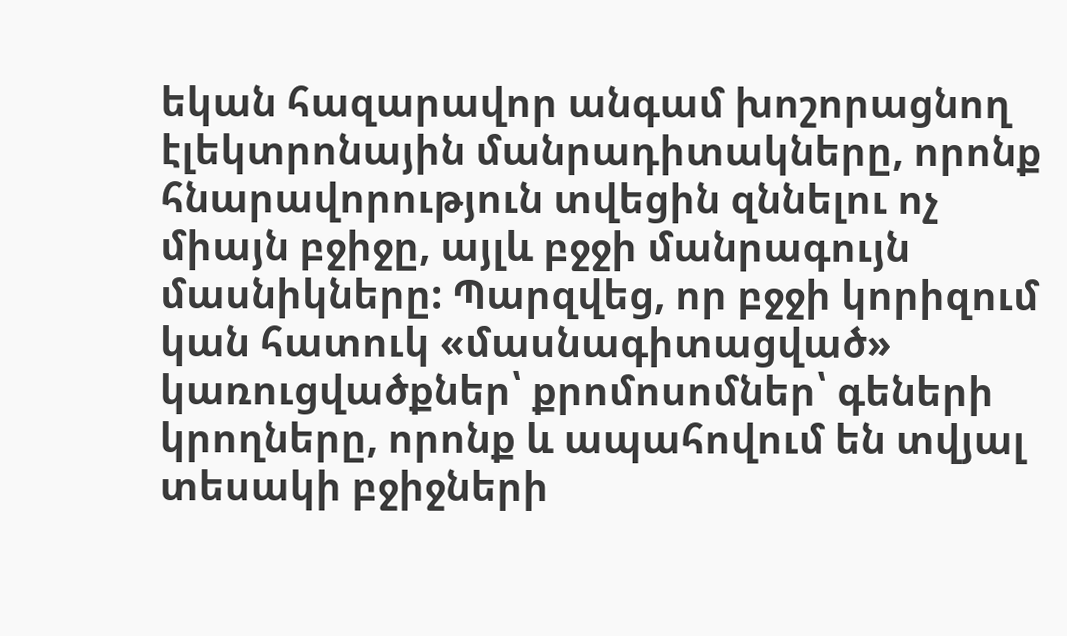եկան հազարավոր անգամ խոշորացնող էլեկտրոնային մանրադիտակները, որոնք հնարավորություն տվեցին զննելու ոչ միայն բջիջը, այլև բջջի մանրագույն մասնիկները: Պարզվեց, որ բջջի կորիզում կան հատուկ «մասնագիտացված» կառուցվածքներ՝ քրոմոսոմներ՝ գեների կրողները, որոնք և ապահովում են տվյալ տեսակի բջիջների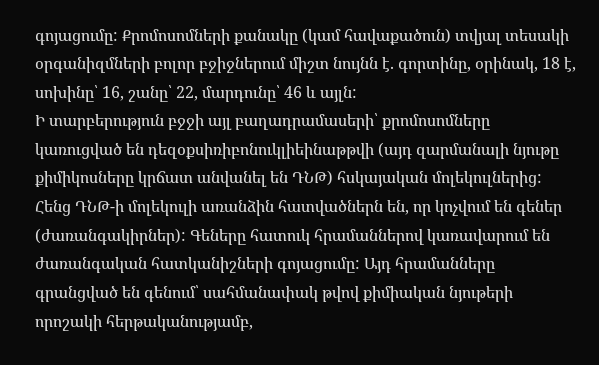գոյացումը: Քրոմոսոմների քանակը (կամ հավաքածուն) տվյալ տեսակի օրգանիզմների բոլոր բջիջներում միշտ նույնն է. գորտինը, օրինակ, 18 է, սոխինը՝ 16, շանը՝ 22, մարդունը՝ 46 և այլն:
Ի տարբերություն բջջի այլ բաղադրամասերի՝ քրոմոսոմները կառուցված են դեզօքսիռիբոնուկլիեինաթթվի (այդ զարմանալի նյութը քիմիկոսները կրճատ անվանել են ԴՆԹ) հսկայական մոլեկուլներից: Հենց ԴՆԹ-ի մոլեկուլի առանձին հատվածներն են, որ կոչվում են գեներ (ժառանգակիրներ): Գեները հատուկ հրամաններով կառավարում են ժառանգական հատկանիշների գոյացումը: Այդ հրամանները գրանցված են գենում՝ սահմանափակ թվով քիմիական նյութերի որոշակի հերթականությամբ,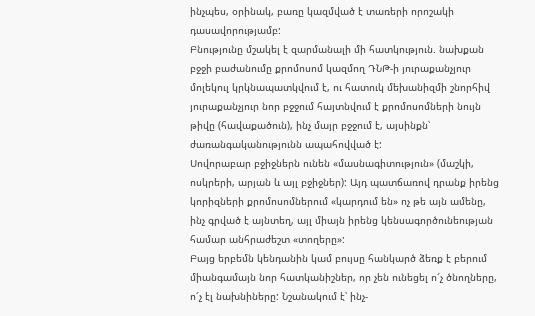ինչպես, օրինակ, բառը կազմված է տառերի որոշակի դասավորությամբ:
Բնությունը մշակել է զարմանալի մի հատկություն. նախքան բջջի բաժանումը քրոմոսոմ կազմող ԴՆԹ-ի յուրաքանչյուր մոլեկուլ կրկնապատկվում է, ու հատուկ մեխանիզմի շնորհիվ յուրաքանչյուր նոր բջջում հայտնվում է քրոմոսոմների նույն թիվը (հավաքածուն), ինչ մայր բջջում է, այսինքն՝ ժառանգականությունն ապահովված է:
Սովորաբար բջիջներն ունեն «մասնագիտություն» (մաշկի, ոսկրերի, արյան և այլ բջիջներ): Այդ պատճառով դրանք իրենց կորիզների քրոմոսոմներում «կարդում են» ոչ թե այն ամենը, ինչ գրված է այնտեղ, այլ միայն իրենց կենսագործունեության համար անհրաժեշտ «տողերը»:
Բայց երբեմն կենդանին կամ բույսը հանկարծ ձեռք է բերում միանգամայն նոր հատկանիշներ, որ չեն ունեցել ո՜չ ծնողները, ո՜չ էլ նախնիները: Նշանակում է՝ ինչ-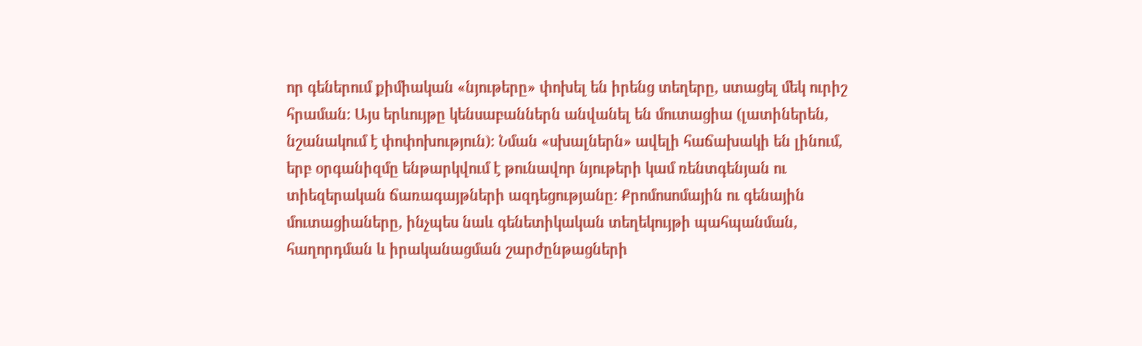որ գեներում քիմիական «նյութերը» փոխել են իրենց տեղերը, ստացել մեկ ուրիշ հրաման: Այս երևույթը կենսաբաններն անվանել են մուտացիա (լատիներեն, նշանակում է փոփոխություն): Նման «սխալներն» ավելի հաճախակի են լինում, երբ օրգանիզմը ենթարկվում է թունավոր նյութերի կամ ռենտգենյան ու տիեզերական ճառագայթների ազդեցությանը: Քրոմոսոմային ու գենային մուտացիաները, ինչպես նաև գենետիկական տեղեկույթի պահպանման, հաղորդման և իրականացման շարժընթացների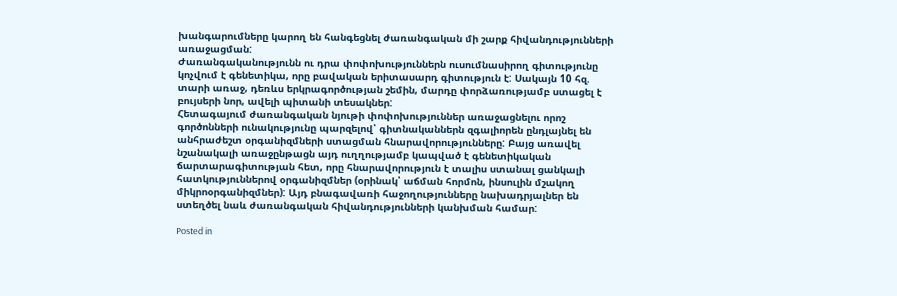խանգարումները կարող են հանգեցնել ժառանգական մի շարք հիվանդությունների առաջացման:
Ժառանգականությունն ու դրա փոփոխություններն ուսումնասիրող գիտությունը կոչվում է գենետիկա, որը բավական երիտասարդ գիտություն է: Սակայն 10 հզ. տարի առաջ, դեռևս երկրագործության շեմին, մարդը փորձառությամբ ստացել է բույսերի նոր, ավելի պիտանի տեսակներ:
Հետագայում ժառանգական նյութի փոփոխություններ առաջացնելու որոշ գործոնների ունակությունը պարզելով՝ գիտնականներն զգալիորեն ընդլայնել են անհրաժեշտ օրգանիզմների ստացման հնարավորությունները: Բայց առավել նշանակալի առաջընթացն այդ ուղղությամբ կապված է գենետիկական ճարտարագիտության հետ, որը հնարավորություն է տալիս ստանալ ցանկալի հատկություններով օրգանիզմներ (օրինակ՝ աճման հորմոն, ինսուլին մշակող միկրոօրգանիզմներ): Այդ բնագավառի հաջողությունները նախադրյալներ են ստեղծել նաև ժառանգական հիվանդությունների կանխման համար:

Posted in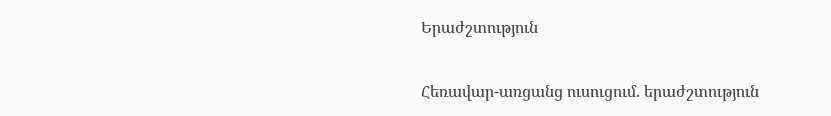Երաժշտություն

Հեռավար-առցանց ուսուցում. երաժշտություն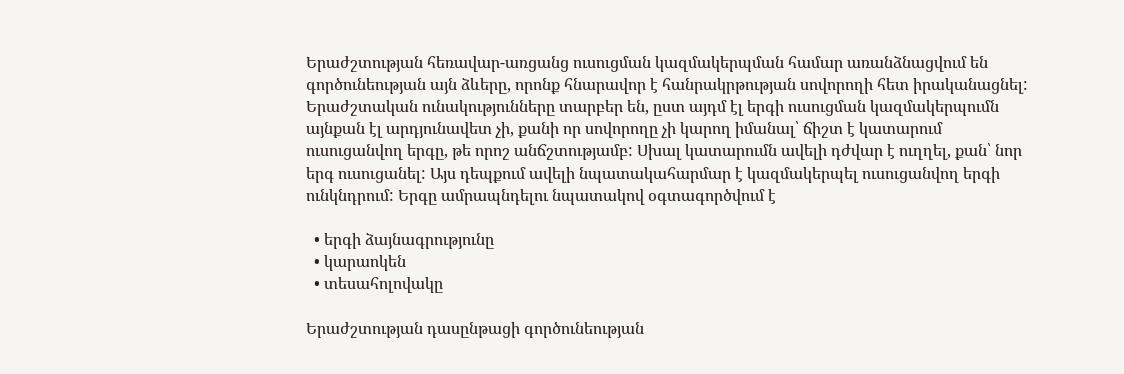Երաժշտության հեռավար-առցանց ուսուցման կազմակերպման համար առանձնացվում են գործունեության այն ձևերը, որոնք հնարավոր է հանրակրթության սովորողի հետ իրականացնել: Երաժշտական ունակությունները տարբեր են, ըստ այդմ էլ երգի ուսուցման կազմակերպումն այնքան էլ արդյունավետ չի, քանի որ սովորողը չի կարող իմանալ՝ ճիշտ է կատարում ուսուցանվող երգը, թե որոշ անճշտությամբ: Սխալ կատարումն ավելի դժվար է ուղղել, քան՝ նոր երգ ուսուցանել: Այս դեպքում ավելի նպատակահարմար է կազմակերպել ուսուցանվող երգի ունկնդրում: Երգը ամրապնդելու նպատակով օգտագործվում է

  • երգի ձայնագրությունը
  • կարաոկեն
  • տեսահոլովակը

Երաժշտության դասընթացի գործունեության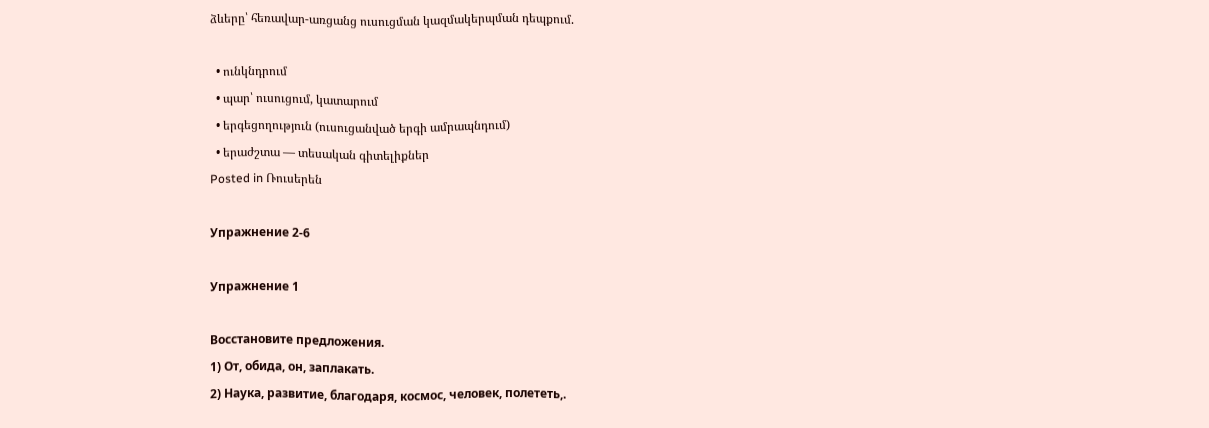ձևերը՝ հեռավար-առցանց ուսուցման կազմակերպման դեպքում.

  • ունկնդրում
  • պար՝ ուսուցում, կատարում
  • երգեցողություն (ուսուցանված երգի ամրապնդում)
  • երաժշտա — տեսական գիտելիքներ
Posted in Ռուսերեն

Упражнение 2-6

Упражнение 1

Восстановите предложения.
1) От, обида, он, заплакать.
2) Наука, развитие, благодаря, космос, человек, полететь,.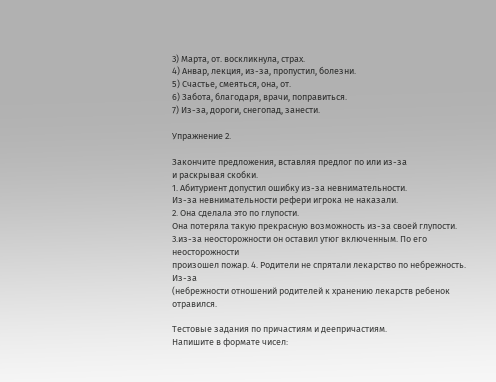3) Марта, от. воскликнула, страх.
4) Анвар, лекция, из-за, пропустил, болезни.
5) Счастье, смеяться, она, от.
6) Забота, благодаря, врачи, поправиться.
7) Из-за, дороги, снегопад, занести.

Упражнение 2.

Закончите предложения, вставляя предлог по или из-за
и раскрывая скобки.
1. Абитуриент допустил ошибку из-за невнимательности.
Из-за невнимательности рефери игрока не наказали.
2. Она сделала это по глупости.
Она потеряла такую прекрасную возможность из-за своей глупости.
3.из-за неосторожности он оставил утюг включенным. По его неосторожности
произошел пожар. 4. Родители не спрятали лекарство по небрежность. Из-за
(небрежности отношений родителей к хранению лекарств ребенок отравился.

Тестовые задания по причастиям и деепричастиям.
Напишите в формате чисел: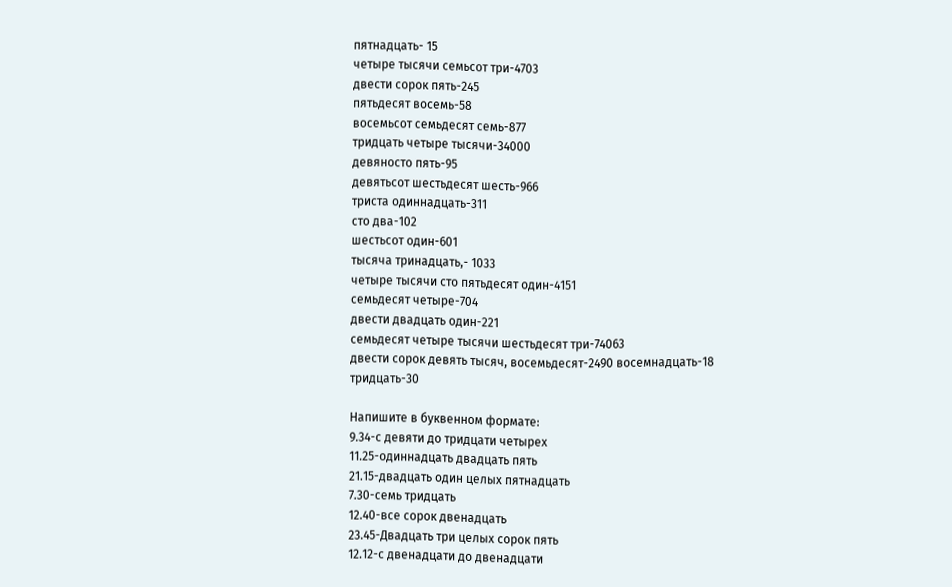пятнадцать- 15
четыре тысячи семьсот три-4703
двести сорок пять-245
пятьдесят восемь-58
восемьсот семьдесят семь-877
тридцать четыре тысячи-34000
девяносто пять-95
девятьсот шестьдесят шесть-966
триста одиннадцать-311
сто два-102
шестьсот один-601
тысяча тринадцать,- 1033
четыре тысячи сто пятьдесят один-4151
семьдесят четыре-704
двести двадцать один-221
семьдесят четыре тысячи шестьдесят три-74063
двести сорок девять тысяч, восемьдесят-2490 восемнадцать-18
тридцать-30

Напишите в буквенном формате:
9.34-с девяти до тридцати четырех
11.25-одиннадцать двадцать пять
21.15-двадцать один целых пятнадцать
7.30-семь тридцать
12.40-все сорок двенадцать
23.45-Двадцать три целых сорок пять
12.12-с двенадцати до двенадцати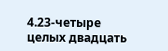4.23-четыре целых двадцать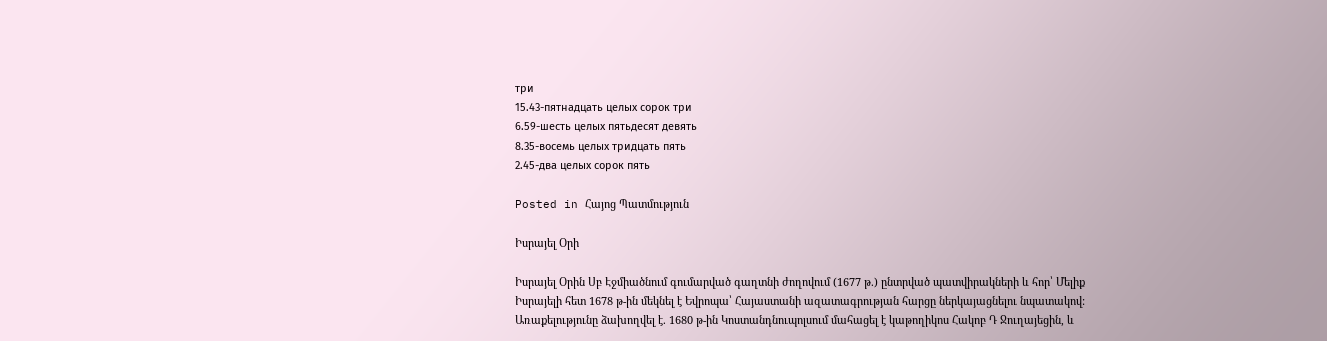три
15.43-пятнадцать целых сорок три
6.59-шесть целых пятьдесят девять
8.35-восемь целых тридцать пять
2.45-два целых сорок пять

Posted in Հայոց Պատմություն

Իսրայել Օրի

Իսրայել Օրին Սբ Էջմիածնում գումարված գաղտնի ժողովում (1677 թ.) ընտրված պատվիրակների և հոր՝ Մելիք Իսրայելի հետ 1678 թ-ին մեկնել է Եվրոպա՝ Հայաստանի ազատագրության հարցը ներկայացնելու նպատակով: Առաքելությունը ձախողվել է. 1680 թ-ին Կոստանդնուպոլսում մահացել է կաթողիկոս Հակոբ Դ Ջուղայեցին, և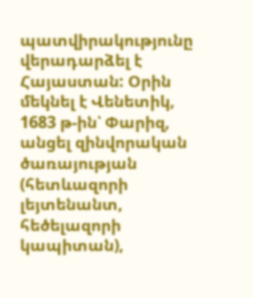պատվիրակությունը վերադարձել է Հայաստան: Օրին մեկնել է Վենետիկ, 1683 թ-ին՝ Փարիզ, անցել զինվորական ծառայության (հետևազորի լեյտենանտ, հեծելազորի կապիտան),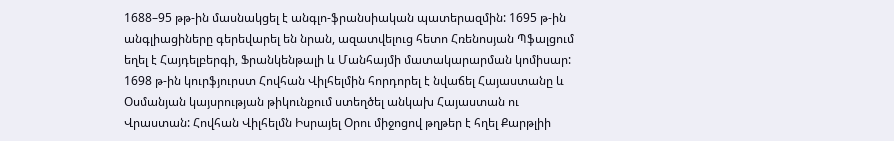1688–95 թթ-ին մասնակցել է անգլո-ֆրանսիական պատերազմին: 1695 թ-ին անգլիացիները գերեվարել են նրան, ազատվելուց հետո Հռենոսյան Պֆալցում եղել է Հայդելբերգի, Ֆրանկենթալի և Մանհայմի մատակարարման կոմիսար: 1698 թ-ին կուրֆյուրստ Հովհան Վիլհելմին հորդորել է նվաճել Հայաստանը և Օսմանյան կայսրության թիկունքում ստեղծել անկախ Հայաստան ու Վրաստան: Հովհան Վիլհելմն Իսրայել Օրու միջոցով թղթեր է հղել Քարթլիի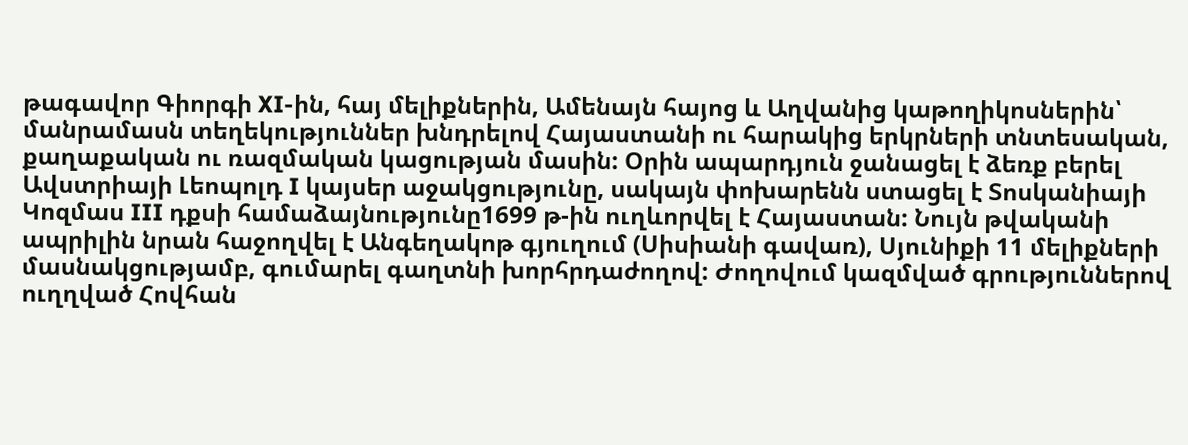թագավոր Գիորգի XI-ին, հայ մելիքներին, Ամենայն հայոց և Աղվանից կաթողիկոսներին՝ մանրամասն տեղեկություններ խնդրելով Հայաստանի ու հարակից երկրների տնտեսական, քաղաքական ու ռազմական կացության մասին: Օրին ապարդյուն ջանացել է ձեռք բերել Ավստրիայի Լեոպոլդ I կայսեր աջակցությունը, սակայն փոխարենն ստացել է Տոսկանիայի Կոզմաս III դքսի համաձայնությունը1699 թ-ին ուղևորվել է Հայաստան: Նույն թվականի ապրիլին նրան հաջողվել է Անգեղակոթ գյուղում (Սիսիանի գավառ), Սյունիքի 11 մելիքների մասնակցությամբ, գումարել գաղտնի խորհրդաժողով: Ժողովում կազմված գրություններով ուղղված Հովհան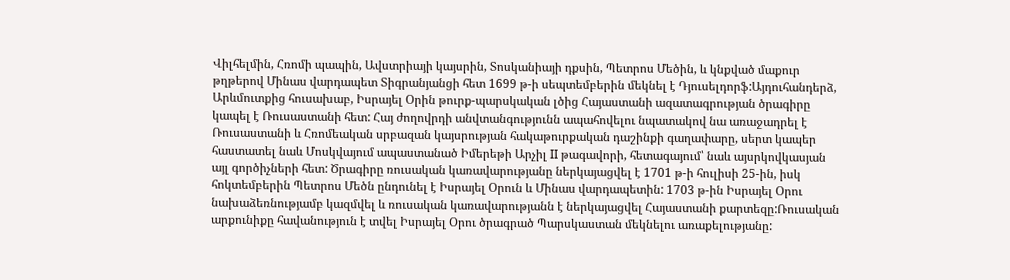Վիլհելմին, Հռոմի պապին, Ավստրիայի կայսրին, Տոսկանիայի դքսին, Պետրոս Մեծին, և կնքված մաքուր թղթերով Մինաս վարդապետ Տիգրանյանցի հետ 1699 թ-ի սեպտեմբերին մեկնել է Դյուսելդորֆ:Այդուհանդերձ, Արևմուտքից հուսախաբ, Իսրայել Օրին թուրք-պարսկական լծից Հայաստանի ազատագրության ծրագիրը կապել է Ռուսաստանի հետ: Հայ ժողովրդի անվտանգությունն ապահովելու նպատակով նա առաջադրել է Ռուսաստանի և Հռոմեական սրբազան կայսրության հակաթուրքական դաշինքի գաղափարը, սերտ կապեր հաստատել նաև Մոսկվայում ապաստանած Իմերեթի Արչիլ II թագավորի, հետագայում՝ նաև այսրկովկասյան այլ գործիչների հետ: Ծրագիրը ռուսական կառավարությանը ներկայացվել է 1701 թ-ի հուլիսի 25-ին, իսկ հոկտեմբերին Պետրոս Մեծն ընդունել է Իսրայել Օրուն և Մինաս վարդապետին: 1703 թ-ին Իսրայել Օրու նախաձեռնությամբ կազմվել և ռուսական կառավարությանն է ներկայացվել Հայաստանի քարտեզը:Ռուսական արքունիքը հավանություն է տվել Իսրայել Օրու ծրագրած Պարսկաստան մեկնելու առաքելությանը: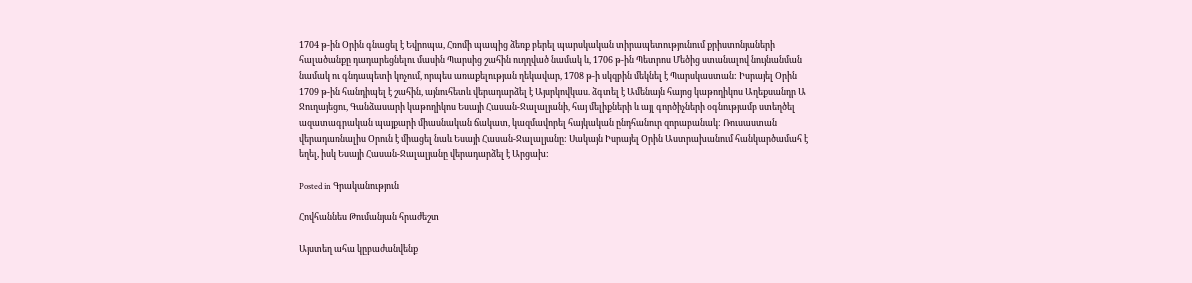1704 թ-ին Օրին գնացել է Եվրոպա, Հռոմի պապից ձեռք բերել պարսկական տիրապետությունում քրիստոնյաների հալածանքը դադարեցնելու մասին Պարսից շահին ուղղված նամակ և, 1706 թ-ին Պետրոս Մեծից ստանալով նույնանման նամակ ու գնդապետի կոչում, որպես առաքելության ղեկավար, 1708 թ-ի սկզբին մեկնել է Պարսկաստան: Իսրայել Օրին 1709 թ-ին հանդիպել է շահին, այնուհետև վերադարձել է Այսրկովկաս. ձգտել է Ամենայն հայոց կաթողիկոս Աղեքսանդր Ա Ջուղայեցու, Գանձասարի կաթողիկոս Եսայի Հասան-Ջալալյանի, հայ մելիքների և այլ գործիչների օգնությամբ ստեղծել ազատագրական պայքարի միասնական ճակատ, կազմավորել հայկական ընդհանուր զորաբանակ: Ռուսաստան վերադառնալիս Օրուն է միացել նաև Եսայի Հասան-Ջալալյանը: Սակայն Իսրայել Օրին Աստրախանում հանկարծամահ է եղել, իսկ Եսայի Հասան-Ջալալյանը վերադարձել է Արցախ:

Posted in Գրականություն

Հովհաննես Թումանյան հրաժեշտ

Այստեղ ահա կըբաժանվենք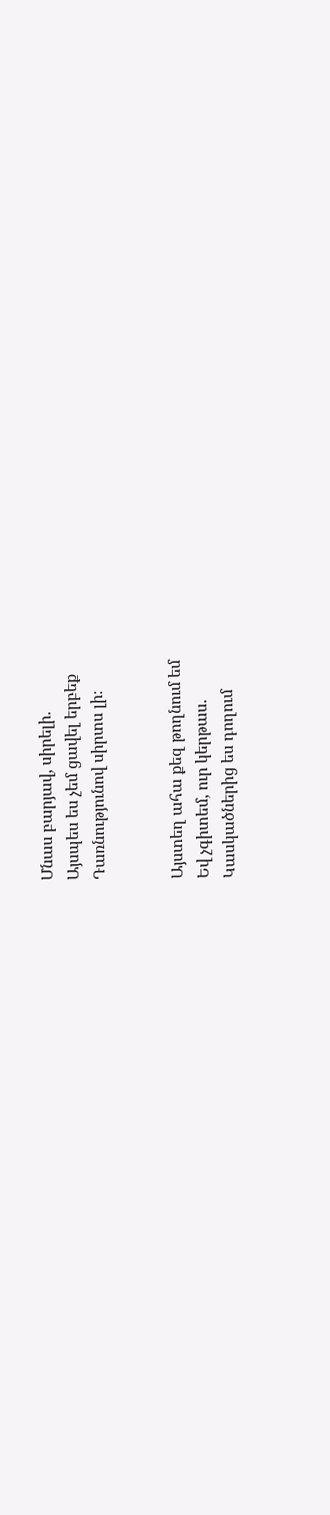Մնաս բարյավ, սիրելի.
Այսպես ես չեմ ցավել երբեք
Դառնությունով սիրտս լի։


Այստեղ ահա քեզ թողնում եմ
Եվ չգիտեմ, ուր կերթաս.
Կասկածներից ես դողում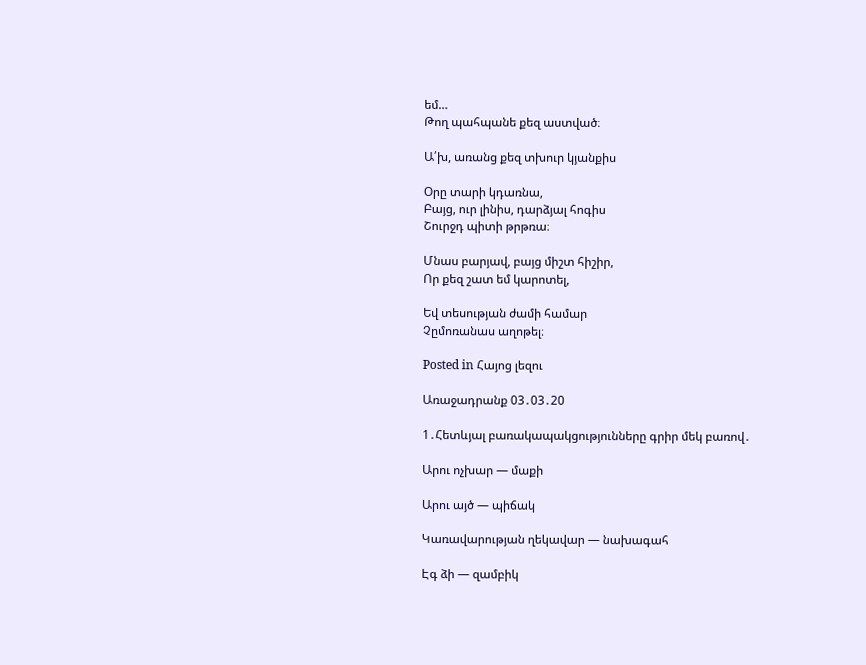եմ…
Թող պահպանե քեզ աստված։

Ա՛խ, առանց քեզ տխուր կյանքիս

Օրը տարի կդառնա,
Բայց, ուր լինիս, դարձյալ հոգիս
Շուրջդ պիտի թրթռա։

Մնաս բարյավ, բայց միշտ հիշիր,
Որ քեզ շատ եմ կարոտել,

Եվ տեսության ժամի համար
Չըմոռանաս աղոթել։

Posted in Հայոց լեզու

Առաջադրանք 03․03․20

1․Հետևյալ բառակապակցությունները գրիր մեկ բառով․

Արու ոչխար — մաքի

Արու այծ — պիճակ

Կառավարության ղեկավար — նախագահ

Էգ ձի — զամբիկ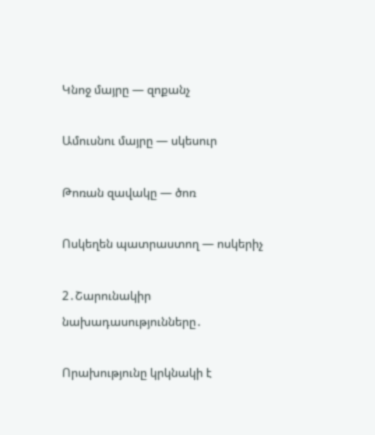Կնոջ մայրը — զոքանչ

Ամուսնու մայրը — սկեսուր

Թոռան զավակը — ծոռ

Ոսկեղեն պատրաստող — ոսկերիչ

2․Շարունակիր նախադասությունները․

Որախությունը կրկնակի է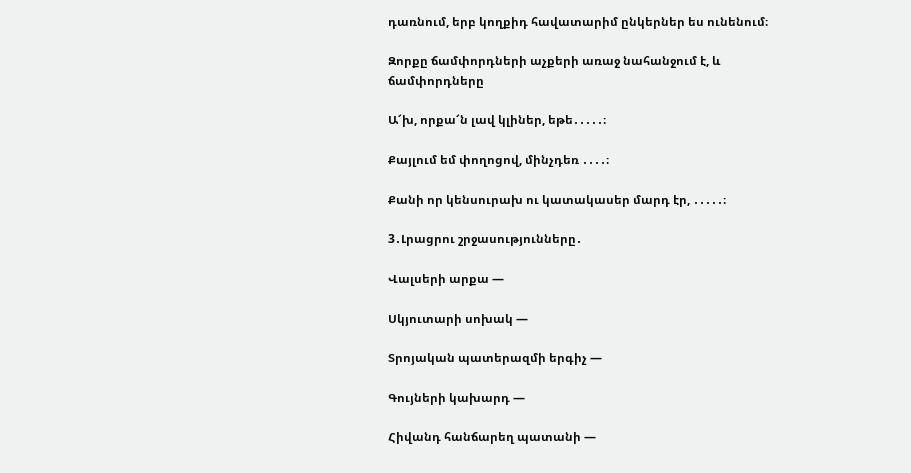դառնում, երբ կողքիդ հավատարիմ ընկերներ ես ունենում։

Զորքը ճամփորդների աչքերի առաջ նահանջում է, և ճամփորդները

Ա՜խ, որքա՜ն լավ կլիներ, եթե․․․․․։

Քայլում եմ փողոցով, մինչդեռ ․․․․։

Քանի որ կենսուրախ ու կատակասեր մարդ էր, ․․․․․։

3․Լրացրու շրջասությունները․

Վալսերի արքա —

Սկյուտարի սոխակ —

Տրոյական պատերազմի երգիչ —

Գույների կախարդ —

Հիվանդ հանճարեղ պատանի —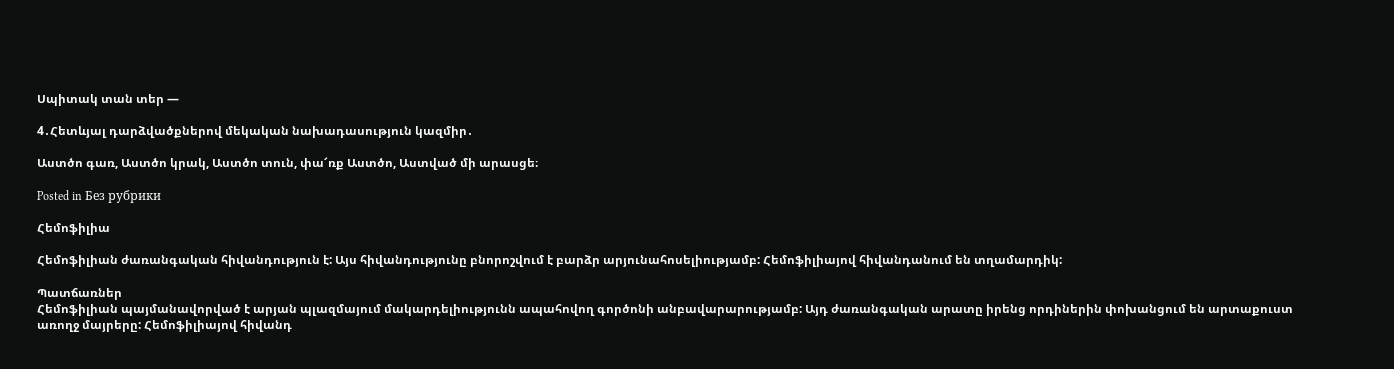Սպիտակ տան տեր —

4․Հետևյալ դարձվածքներով մեկական նախադասություն կազմիր․

Աստծո գառ, Աստծո կրակ, Աստծո տուն, փա՜ռք Աստծո, Աստված մի արասցե։

Posted in Без рубрики

Հեմոֆիլիա

Հեմոֆիլիան ժառանգական հիվանդություն է: Այս հիվանդությունը բնորոշվում է բարձր արյունահոսելիությամբ: Հեմոֆիլիայով հիվանդանում են տղամարդիկ:

Պատճառներ
Հեմոֆիլիան պայմանավորված է արյան պլազմայում մակարդելիությունն ապահովող գործոնի անբավարարությամբ: Այդ ժառանգական արատը իրենց որդիներին փոխանցում են արտաքուստ առողջ մայրերը: Հեմոֆիլիայով հիվանդ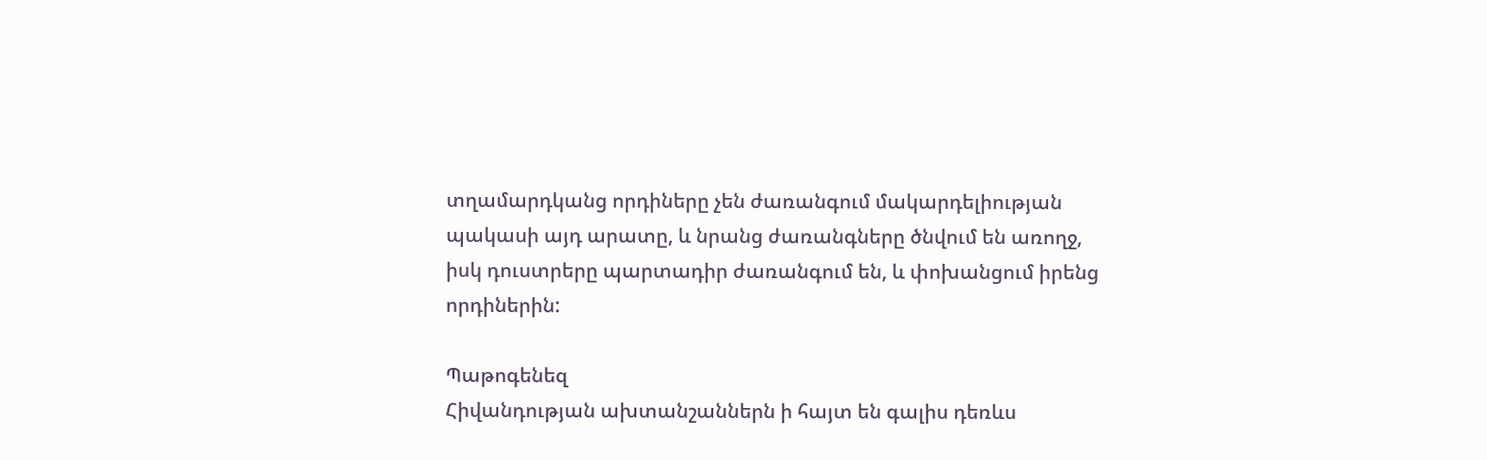տղամարդկանց որդիները չեն ժառանգում մակարդելիության պակասի այդ արատը, և նրանց ժառանգները ծնվում են առողջ, իսկ դուստրերը պարտադիր ժառանգում են, և փոխանցում իրենց որդիներին:

Պաթոգենեզ
Հիվանդության ախտանշաններն ի հայտ են գալիս դեռևս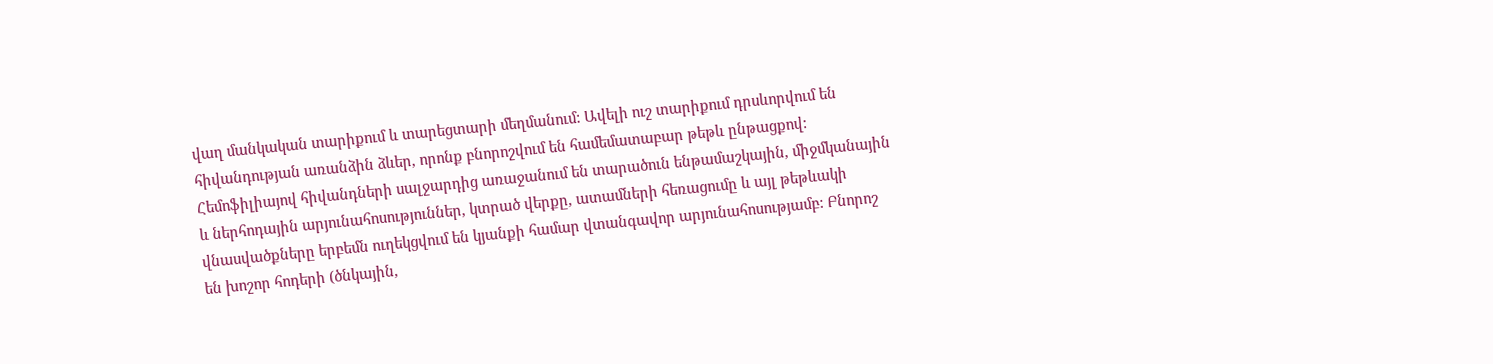վաղ մանկական տարիքում և տարեցտարի մեղմանում: Ավելի ուշ տարիքում դրսևորվում են հիվանդության առանձին ձևեր, որոնք բնորոշվում են համեմատաբար թեթև ընթացքով: Հեմոֆիլիայով հիվանդների սալջարդից առաջանում են տարածուն ենթամաշկային, միջմկանային և ներհոդային արյունահոսություններ, կտրած վերքը, ատամների հեռացումը և այլ թեթևակի վնասվածքները երբեմն ուղեկցվում են կյանքի համար վտանգավոր արյունահոսությամբ: Բնորոշ են խոշոր հոդերի (ծնկային,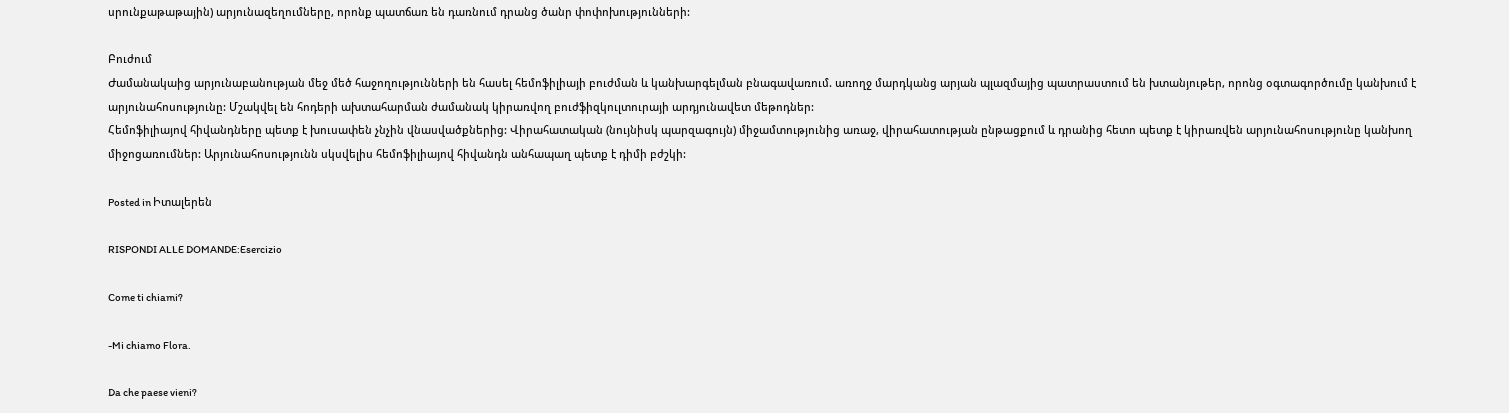սրունքաթաթային) արյունազեղումները, որոնք պատճառ են դառնում դրանց ծանր փոփոխությունների:

Բուժում
Ժամանակաից արյունաբանության մեջ մեծ հաջողությունների են հասել հեմոֆիլիայի բուժման և կանխարգելման բնագավառում. առողջ մարդկանց արյան պլազմայից պատրաստում են խտանյութեր, որոնց օգտագործումը կանխում է արյունահոսությունը: Մշակվել են հոդերի ախտահարման ժամանակ կիրառվող բուժֆիզկուլտուրայի արդյունավետ մեթոդներ:
Հեմոֆիլիայով հիվանդները պետք է խուսափեն չնչին վնասվածքներից: Վիրահատական (նույնիսկ պարզագույն) միջամտությունից առաջ, վիրահատության ընթացքում և դրանից հետո պետք է կիրառվեն արյունահոսությունը կանխող միջոցառումներ: Արյունահոսությունն սկսվելիս հեմոֆիլիայով հիվանդն անհապաղ պետք է դիմի բժշկի:

Posted in Իտալերեն

RISPONDI ALLE DOMANDE:Esercizio

Come ti chiami?

-Mi chiamo Flora.

Da che paese vieni?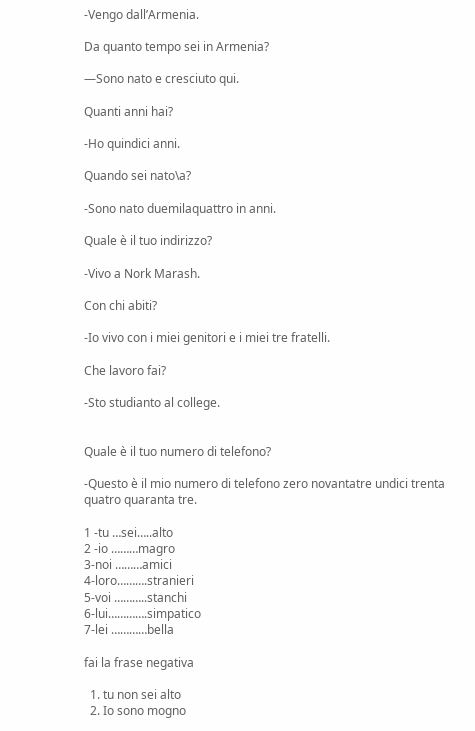-Vengo dall’Armenia.

Da quanto tempo sei in Armenia?

—Sono nato e cresciuto qui.

Quanti anni hai?

-Ho quindici anni.

Quando sei nato\a?

-Sono nato duemilaquattro in anni.

Quale è il tuo indirizzo?

-Vivo a Nork Marash.

Con chi abiti?

-Io vivo con i miei genitori e i miei tre fratelli.

Che lavoro fai?

-Sto studianto al college.


Quale è il tuo numero di telefono?

-Questo è il mio numero di telefono zero novantatre undici trenta quatro quaranta tre.

1 -tu …sei…..alto
2 -io ………magro
3-noi ………amici
4-loro……….stranieri
5-voi ………..stanchi
6-lui………….simpatico
7-lei …………bella

fai la frase negativa

  1. tu non sei alto
  2. Io sono mogno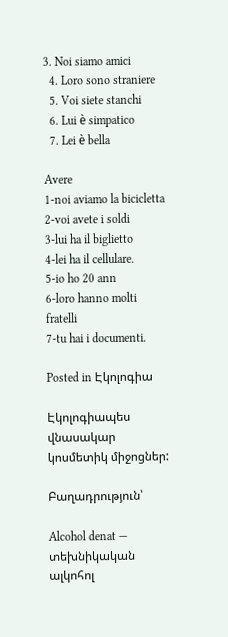3. Noi siamo amici
  4. Loro sono straniere
  5. Voi siete stanchi
  6. Lui è simpatico
  7. Lei è bella

Avere
1-noi aviamo la bicicletta
2-voi avete i soldi
3-lui ha il biglietto
4-lei ha il cellulare.
5-io ho 20 ann
6-loro hanno molti fratelli
7-tu hai i documenti.

Posted in Էկոլոգիա

Էկոլոգիապես վնասակար կոսմետիկ միջոցներ:

Բաղադրություն՝

Alcohol denat — տեխնիկական ալկոհոլ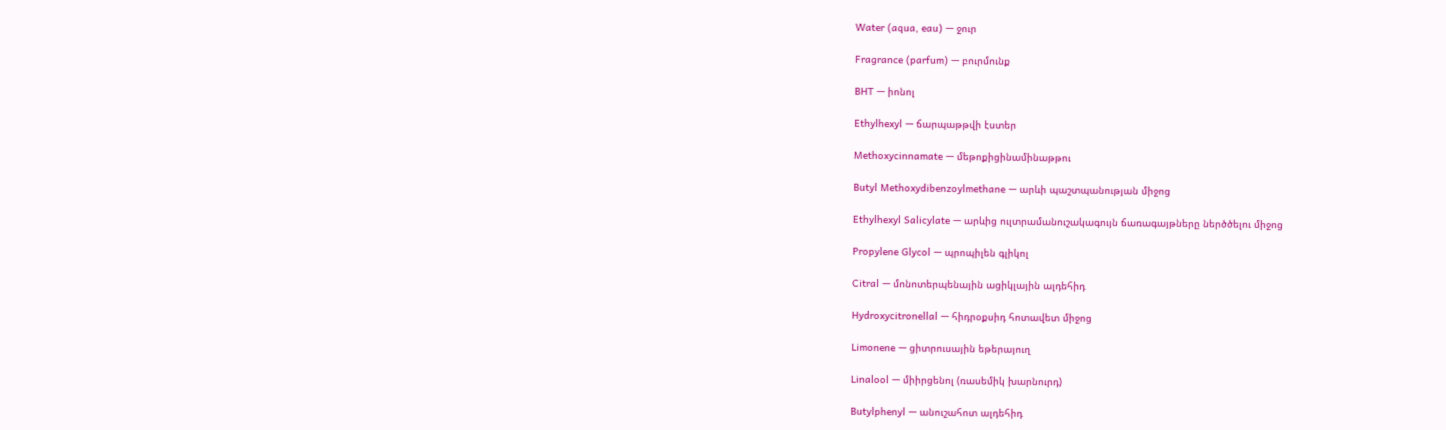Water (aqua, eau) — ջուր

Fragrance (parfum) — բուրմունք

BHT — իոնոլ

Ethylhexyl — ճարպաթթվի էստեր

Methoxycinnamate — մեթոքիցինամինաթթու

Butyl Methoxydibenzoylmethane — արևի պաշտպանության միջոց

Ethylhexyl Salicylate — արևից ուլտրամանուշակագույն ճառագայթները ներծծելու միջոց

Propylene Glycol — պրոպիլեն գլիկոլ

Citral — մոնոտերպենային ացիկլային ալդեհիդ

Hydroxycitronellal — հիդրօքսիդ հոտավետ միջոց

Limonene — ցիտրուսային եթերայուղ

Linalool — միիրցենոլ (ռասեմիկ խարնուրդ)

Butylphenyl — անուշահոտ ալդեհիդ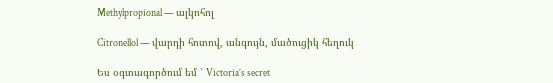Methylpropional — ալկոհոլ

Citronellol — վարդի հոտով, անգույն, մածուցիկ հեղուկ

Ես օգտագործում եմ ՝ Victoria’s secret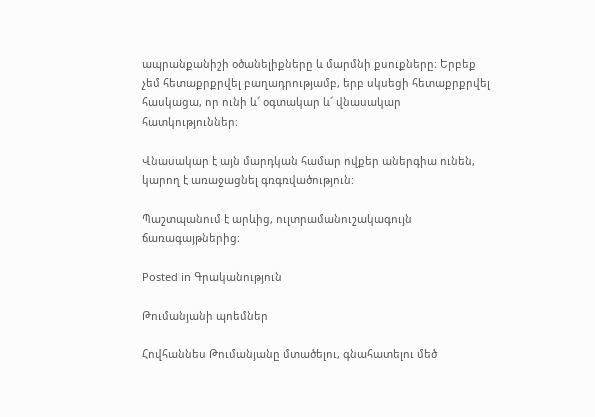ապրանքանիշի օծանելիքները և մարմնի քսուքները։ Երբեք չեմ հետաքրքրվել բաղադրությամբ, երբ սկսեցի հետաքրքրվել հասկացա, որ ունի և՜ օգտակար և՜ վնասակար հատկություններ։

Վնասակար է այն մարդկան համար ովքեր աներգիա ունեն, կարող է առաջացնել գռգռվածություն:

Պաշտպանում է արևից, ուլտրամանուշակագույն ճառագայթներից։

Posted in Գրականություն

Թումանյանի պոեմներ

Հովհաննես Թումանյանը մտածելու, գնահատելու մեծ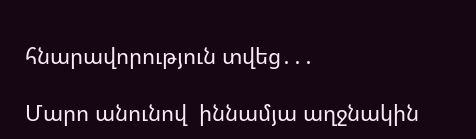հնարավորություն տվեց․․․

Մարո անունով  իննամյա աղջնակին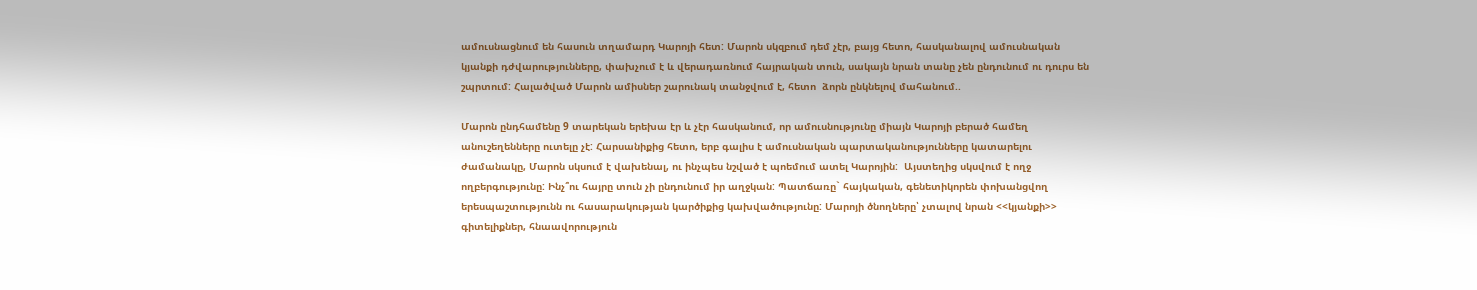ամուսնացնում են հասուն տղամարդ Կարոյի հետ: Մարոն սկզբում դեմ չէր, բայց հետո, հասկանալով ամուսնական կյանքի դժվարությունները, փախչում է և վերադառնում հայրական տուն, սակայն նրան տանը չեն ընդունում ու դուրս են շպրտում: Հալածված Մարոն ամիսներ շարունակ տանջվում է, հետո  ձորն ընկնելով մահանում..

Մարոն ընդհամենը 9 տարեկան երեխա էր և չէր հասկանում, որ ամուսնությունը միայն Կարոյի բերած համեղ անուշեղենները ուտելը չէ: Հարսանիքից հետո, երբ գալիս է ամուսնական պարտականությունները կատարելու ժամանակը, Մարոն սկսում է վախենալ, ու ինչպես նշված է պոեմում ատել Կարոյին:  Այստեղից սկսվում է ողջ ողբերգությունը: Ինչ՞ու հայրը տուն չի ընդունում իր աղջկան: Պատճառը` հայկական, գենետիկորեն փոխանցվող երեսպաշտությունն ու հասարակության կարծիքից կախվածությունը: Մարոյի ծնողները՝ չտալով նրան <<կյանքի>> գիտելիքներ, հնաավորություն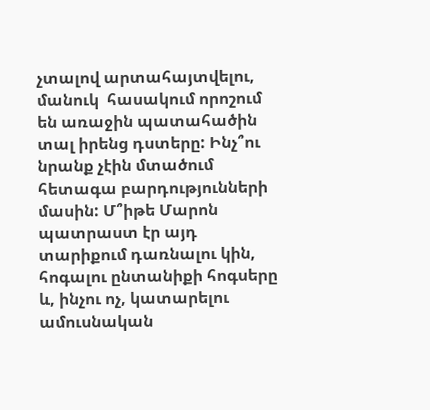չտալով արտահայտվելու, մանուկ  հասակում որոշում են առաջին պատահածին տալ իրենց դստերը: Ինչ՞ու նրանք չէին մտածում հետագա բարդությունների մասին: Մ՞իթե Մարոն պատրաստ էր այդ տարիքում դառնալու կին, հոգալու ընտանիքի հոգսերը և, ինչու ոչ, կատարելու ամուսնական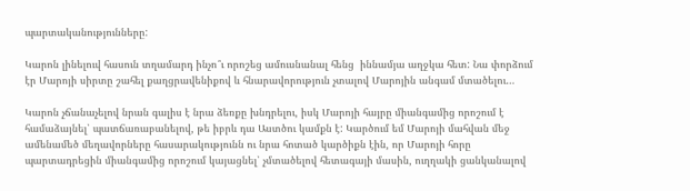պարտականությունները:

Կարոն լինելուվ հասուն տղամարդ ինչո՞ւ որոշեց ամուսնանալ հենց  իննամյա աղջկա հետ: Նա փորձում էր Մարոյի սիրտը շահել քաղցրավենիքով և հնարավորություն չտալով Մարոյին անգամ մտածելու…

Կարոն չճանաչելով նրան գալիս է նրա ձեռքը խնդրելու, իսկ Մարոյի հայրը միանգամից որոշում է համաձայնել՝ պատճառաբանելով, թե իբրև դա Աստծու կամքն է: Կարծում եմ Մարոյի մահվան մեջ ամենամեծ մեղավորները հասարակությունն ու նրա հոտած կարծիքն էին, որ Մարոյի հորը պարտադրեցին միանգամից որոշում կայացնել՝ չմտածելով հետագայի մասին, ուղղակի ցանկանալով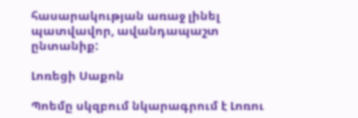հասարակության առաջ լինել պատվավոր, ավանդապաշտ ընտանիք:

Լոռեցի Սաքոն

Պոեմը սկզբում նկարագրում է Լոռու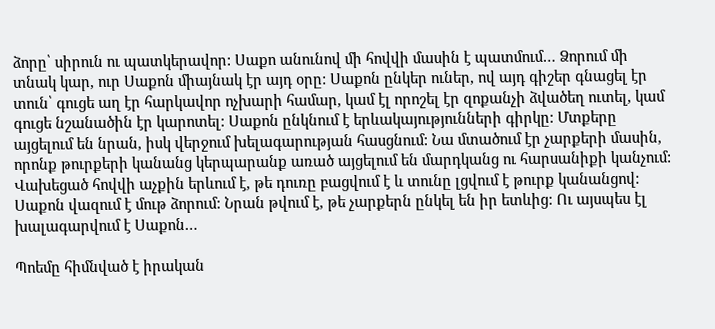ձորը՝ սիրուն ու պատկերավոր: Սաքո անունով մի հովվի մասին է պատմում… Ձորում մի տնակ կար, ուր Սաքոն միայնակ էր այդ օրը: Սաքոն ընկեր ուներ, ով այդ գիշեր գնացել էր տուն՝ գուցե աղ էր հարկավոր ոչխարի համար, կամ էլ որոշել էր զոքանչի ձվածեղ ուտել, կամ գուցե նշանածին էր կարոտել: Սաքոն ընկնում է երևակայությունների գիրկը: Մտքերը այցելում են նրան, իսկ վերջում խելագարության հասցնում: Նա մտածում էր չարքերի մասին, որոնք թուրքերի կանանց կերպարանք առած այցելում են մարդկանց ու հարսանիքի կանչում: Վախեցած հովվի աչքին երևում է, թե դուռը բացվում է և տունը լցվում է թուրք կանանցով: Սաքոն վազում է մութ ձորում: Նրան թվում է, թե չարքերն ընկել են իր ետևից: Ու այսպես էլ խալագարվում է Սաքոն…

Պոեմը հիմնված է իրական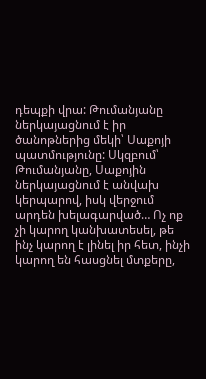դեպքի վրա: Թումանյանը ներկայացնում է իր ծանոթներից մեկի՝ Սաքոյի պատմությունը: Սկզբում՝ Թումանյանը, Սաքոյին ներկայացնում է անվախ կերպարով, իսկ վերջում արդեն խելագարված… Ոչ ոք չի կարող կանխատեսել, թե ինչ կարող է լինել իր հետ, ինչի կարող են հասցնել մտքերը,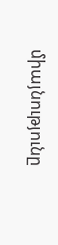միայնությունը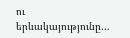ու երևակայությունը…